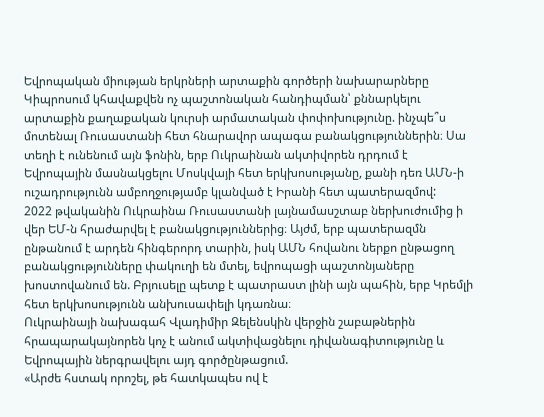Եվրոպական միության երկրների արտաքին գործերի նախարարները Կիպրոսում կհավաքվեն ոչ պաշտոնական հանդիպման՝ քննարկելու արտաքին քաղաքական կուրսի արմատական փոփոխությունը. ինչպե՞ս մոտենալ Ռուսաստանի հետ հնարավոր ապագա բանակցություններին։ Սա տեղի է ունենում այն ֆոնին, երբ Ուկրաինան ակտիվորեն դրդում է Եվրոպային մասնակցելու Մոսկվայի հետ երկխոսությանը, քանի դեռ ԱՄՆ-ի ուշադրությունն ամբողջությամբ կլանված է Իրանի հետ պատերազմով:
2022 թվականին Ուկրաինա Ռուսաստանի լայնամասշտաբ ներխուժումից ի վեր ԵՄ-ն հրաժարվել է բանակցություններից։ Այժմ, երբ պատերազմն ընթանում է արդեն հինգերորդ տարին, իսկ ԱՄՆ հովանու ներքո ընթացող բանակցությունները փակուղի են մտել, եվրոպացի պաշտոնյաները խոստովանում են. Բրյուսելը պետք է պատրաստ լինի այն պահին, երբ Կրեմլի հետ երկխոսությունն անխուսափելի կդառնա։
Ուկրաինայի նախագահ Վլադիմիր Զելենսկին վերջին շաբաթներին հրապարակայնորեն կոչ է անում ակտիվացնելու դիվանագիտությունը և Եվրոպային ներգրավելու այդ գործընթացում.
«Արժե հստակ որոշել, թե հատկապես ով է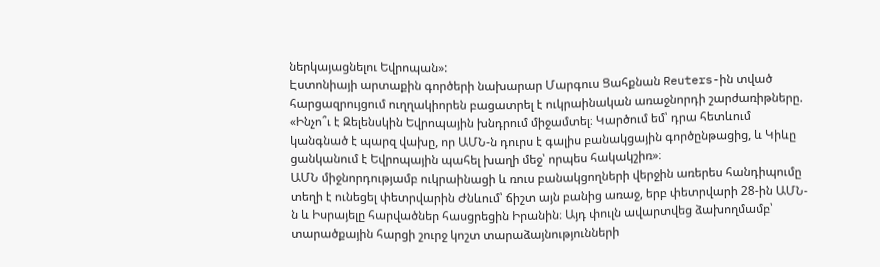ներկայացնելու Եվրոպան»:
Էստոնիայի արտաքին գործերի նախարար Մարգուս Ցահքնան Reuters-ին տված հարցազրույցում ուղղակիորեն բացատրել է ուկրաինական առաջնորդի շարժառիթները.
«Ինչո՞ւ է Զելենսկին Եվրոպային խնդրում միջամտել։ Կարծում եմ՝ դրա հետևում կանգնած է պարզ վախը, որ ԱՄՆ-ն դուրս է գալիս բանակցային գործընթացից, և Կիևը ցանկանում է Եվրոպային պահել խաղի մեջ՝ որպես հակակշիռ»։
ԱՄՆ միջնորդությամբ ուկրաինացի և ռուս բանակցողների վերջին առերես հանդիպումը տեղի է ունեցել փետրվարին Ժնևում՝ ճիշտ այն բանից առաջ, երբ փետրվարի 28-ին ԱՄՆ-ն և Իսրայելը հարվածներ հասցրեցին Իրանին։ Այդ փուլն ավարտվեց ձախողմամբ՝ տարածքային հարցի շուրջ կոշտ տարաձայնությունների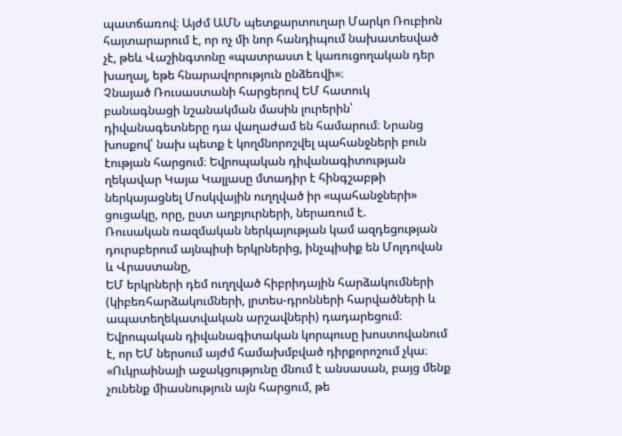պատճառով։ Այժմ ԱՄՆ պետքարտուղար Մարկո Ռուբիոն հայտարարում է, որ ոչ մի նոր հանդիպում նախատեսված չէ, թեև Վաշինգտոնը «պատրաստ է կառուցողական դեր խաղալ, եթե հնարավորություն ընձեռվի»։
Չնայած Ռուսաստանի հարցերով ԵՄ հատուկ բանագնացի նշանակման մասին լուրերին՝ դիվանագետները դա վաղաժամ են համարում։ Նրանց խոսքով՝ նախ պետք է կողմնորոշվել պահանջների բուն էության հարցում։ Եվրոպական դիվանագիտության ղեկավար Կայա Կալլասը մտադիր է հինգշաբթի ներկայացնել Մոսկվային ուղղված իր «պահանջների» ցուցակը, որը, ըստ աղբյուրների, ներառում է.
Ռուսական ռազմական ներկայության կամ ազդեցության դուրսբերում այնպիսի երկրներից, ինչպիսիք են Մոլդովան և Վրաստանը,
ԵՄ երկրների դեմ ուղղված հիբրիդային հարձակումների (կիբեռհարձակումների, լրտես-դրոնների հարվածների և ապատեղեկատվական արշավների) դադարեցում։
Եվրոպական դիվանագիտական կորպուսը խոստովանում է, որ ԵՄ ներսում այժմ համախմբված դիրքորոշում չկա։
«Ուկրաինայի աջակցությունը մնում է անսասան, բայց մենք չունենք միասնություն այն հարցում, թե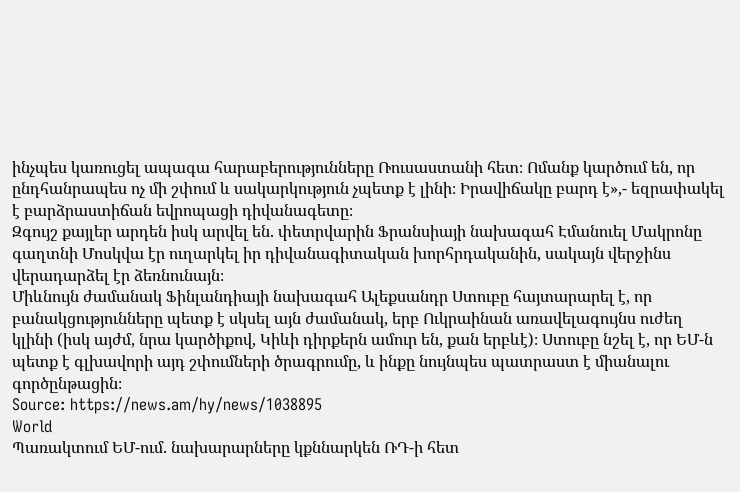ինչպես կառուցել ապագա հարաբերությունները Ռուսաստանի հետ։ Ոմանք կարծում են, որ ընդհանրապես ոչ մի շփում և սակարկություն չպետք է լինի։ Իրավիճակը բարդ է»,- եզրափակել է բարձրաստիճան եվրոպացի դիվանագետը։
Զգույշ քայլեր արդեն իսկ արվել են. փետրվարին Ֆրանսիայի նախագահ Էմանուել Մակրոնը գաղտնի Մոսկվա էր ուղարկել իր դիվանագիտական խորհրդականին, սակայն վերջինս վերադարձել էր ձեռնունայն։
Միևնույն ժամանակ Ֆինլանդիայի նախագահ Ալեքսանդր Ստուբը հայտարարել է, որ բանակցությունները պետք է սկսել այն ժամանակ, երբ Ուկրաինան առավելագույնս ուժեղ կլինի (իսկ այժմ, նրա կարծիքով, Կիևի դիրքերն ամուր են, քան երբևէ)։ Ստուբը նշել է, որ ԵՄ-ն պետք է գլխավորի այդ շփումների ծրագրումը, և ինքը նույնպես պատրաստ է միանալու գործընթացին։
Source: https://news.am/hy/news/1038895
World
Պառակտում ԵՄ-ում. նախարարները կքննարկեն ՌԴ-ի հետ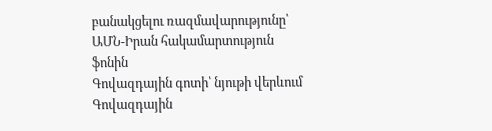բանակցելու ռազմավարությունը՝ ԱՄՆ-Իրան հակամարտություն ֆոնին
Գովազդային գոտի՝ նյութի վերևում
Գովազդային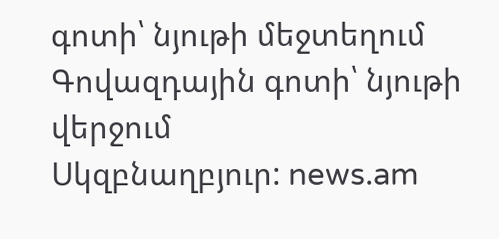գոտի՝ նյութի մեջտեղում
Գովազդային գոտի՝ նյութի վերջում
Սկզբնաղբյուր: news.am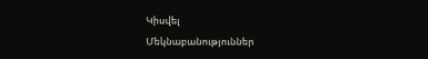Կիսվել
Մեկնաբանություններ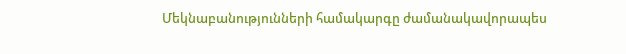Մեկնաբանությունների համակարգը ժամանակավորապես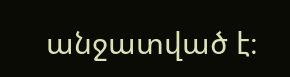անջատված է։